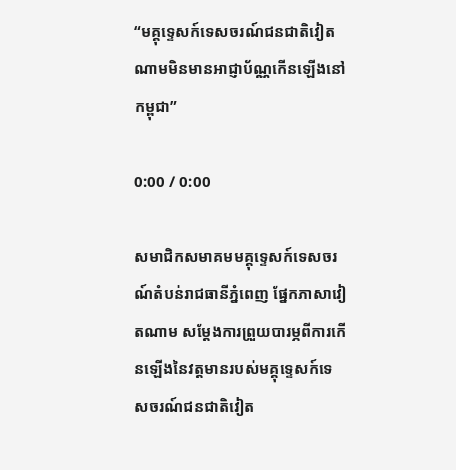“មគ្គុទ្ទេសក៍ទេសចរណ៍ជនជាតិវៀតណាមមិនមានអាជ្ញាប័ណ្ណកើនឡើងនៅកម្ពុជា”

0:00 / 0:00

សមាជិកសមាគមមគ្គុទ្ទេសក៍ទេសចរណ៍តំបន់រាជធានីភ្នំពេញ ផ្នែកភាសាវៀតណាម សម្ដែងការព្រួយបារម្ភពីការកើនឡើងនៃវត្តមានរបស់មគ្គុទ្ទេសក៍ទេសចរណ៍ជនជាតិវៀត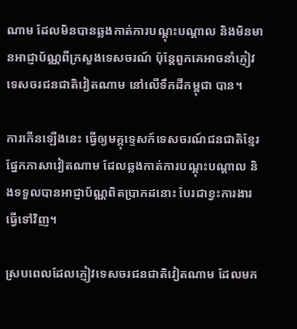ណាម ដែលមិនបានឆ្លងកាត់ការបណ្តុះបណ្តាល និងមិនមានអាជ្ញាប័ណ្ណពីក្រសួងទេសចរណ៍ ប៉ុន្តែពួកគេអាចនាំភ្ញៀវទេសចរជនជាតិវៀតណាម នៅលើទឹកដីកម្ពុជា បាន។

ការកើនឡើងនេះ ធ្វើឲ្យមគ្គុទ្ទេសក៍ទេសចរណ៍ជនជាតិខ្មែរ ផ្នែកភាសាវៀតណាម ដែលឆ្លងកាត់ការបណ្តុះបណ្តាល និងទទួលបានអាជ្ញាប័ណ្ណពិតប្រាកដនោះ បែរជាខ្វះការងារធ្វើទៅវិញ។

ស្របពេលដែលភ្ញៀវទេសចរជនជាតិវៀតណាម ដែលមក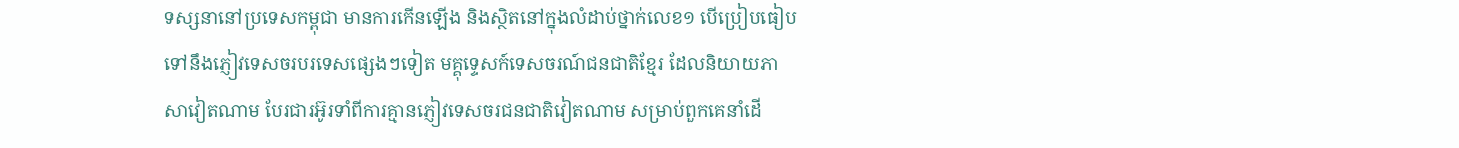ទស្សនានៅប្រទេសកម្ពុជា មានការកើនឡើង និងស្ថិតនៅក្នុងលំដាប់ថ្នាក់លេខ១ បើប្រៀបធៀបទៅនឹងភ្ញៀវទេសចរបរទេសផ្សេងៗទៀត មគ្គុទ្ទេសក៍ទេសចរណ៍ជនជាតិខ្មែរ ដែលនិយាយភាសាវៀតណាម បែរជារអ៊ូរទាំពីការគ្មានភ្ញៀវទេសចរជនជាតិវៀតណាម សម្រាប់ពួកគេនាំដើ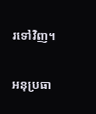រទៅវិញ។

អនុប្រធា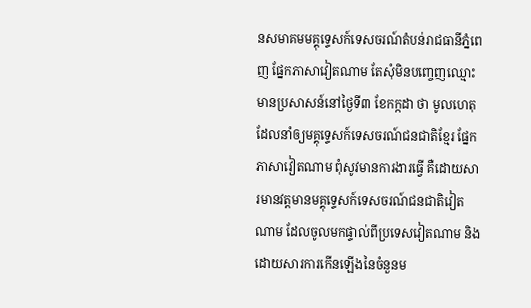នសមាគមមគ្គុទ្ទេសក៍ទេសចរណ៍តំបន់រាជធានីភ្នំពេញ ផ្នែកភាសាវៀតណាម តែសុំមិនបញ្ចេញឈ្មោះ មានប្រសាសន៍នៅថ្ងៃទី៣ ខែកក្កដា ថា មូលហេតុដែលនាំឲ្យមគ្គុទ្ទេសក៍ទេសចរណ៍ជនជាតិខ្មែរ ផ្នែកភាសាវៀតណាម ពុំសូវមានការងារធ្វើ គឺដោយសារមានវត្តមានមគ្គុទ្ទេសក៍ទេសចរណ៍ជនជាតិវៀតណាម ដែលចូលមកផ្ទាល់ពីប្រទេសវៀតណាម និងដោយសារការកើនឡើងនៃចំនួនម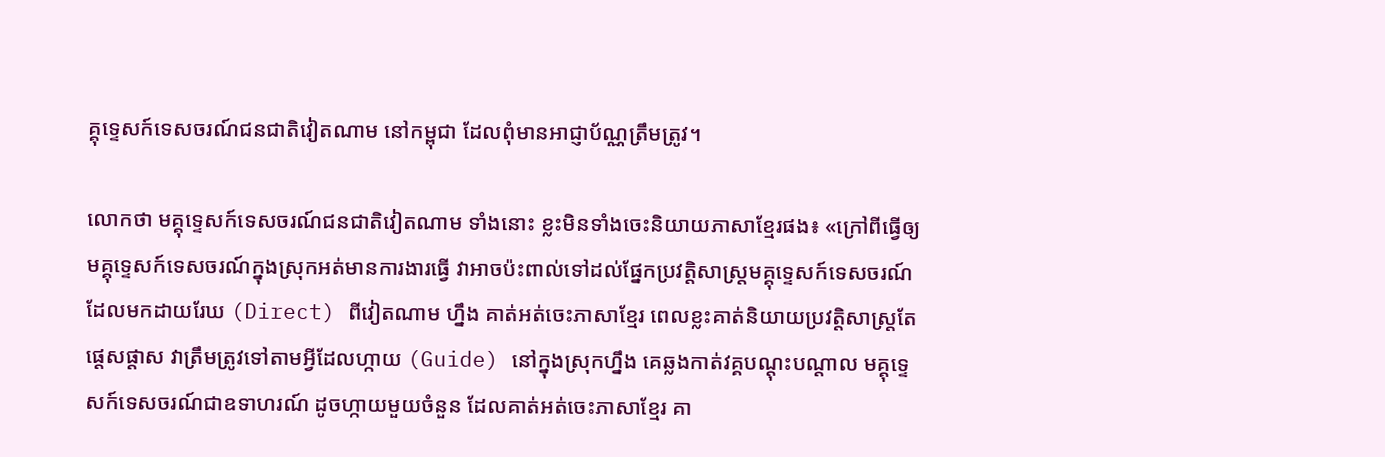គ្គុទ្ទេសក៍ទេសចរណ៍ជនជាតិវៀតណាម នៅកម្ពុជា ដែលពុំមានអាជ្ញាប័ណ្ណត្រឹមត្រូវ។

លោកថា មគ្គុទ្ទេសក៍ទេសចរណ៍ជនជាតិវៀតណាម ទាំងនោះ ខ្លះមិនទាំងចេះនិយាយភាសាខ្មែរផង៖ «ក្រៅពីធ្វើឲ្យមគ្គុទ្ទេសក៍ទេសចរណ៍ក្នុងស្រុកអត់មានការងារធ្វើ វាអាចប៉ះពាល់ទៅដល់ផ្នែកប្រវត្តិសាស្ត្រមគ្គុទ្ទេសក៍ទេសចរណ៍ដែលមកដាយរែឃ (Direct) ពីវៀតណាម ហ្នឹង គាត់អត់ចេះភាសាខ្មែរ ពេលខ្លះគាត់និយាយប្រវត្តិសាស្ត្រតែផ្ដេសផ្ដាស វាត្រឹមត្រូវទៅតាមអ្វីដែលហ្កាយ (Guide) នៅក្នុងស្រុកហ្នឹង គេឆ្លងកាត់វគ្គបណ្តុះបណ្តាល មគ្គុទ្ទេសក៍ទេសចរណ៍ជាឧទាហរណ៍ ដូចហ្កាយមួយចំនួន ដែលគាត់អត់ចេះភាសាខ្មែរ គា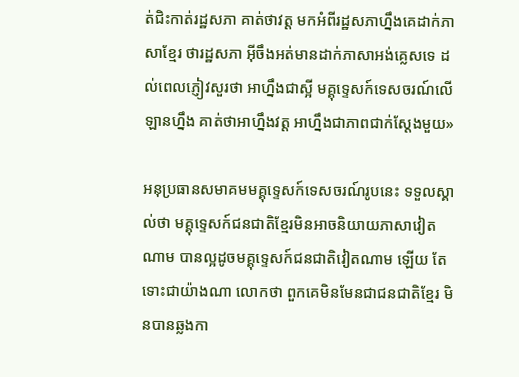ត់ជិះកាត់រដ្ឋសភា គាត់ថាវត្ត មកអំពីរដ្ឋសភាហ្នឹងគេដាក់ភាសាខ្មែរ ថារដ្ឋសភា អ៊ីចឹងអត់មានដាក់ភាសាអង់គ្លេសទេ ដល់ពេលភ្ញៀវសួរថា អាហ្នឹងជាស្អី មគ្គុទ្ទេសក៍ទេសចរណ៍លើឡានហ្នឹង គាត់ថាអាហ្នឹងវត្ត អាហ្នឹងជាភាពជាក់ស្តែងមួយ»

អនុប្រធានសមាគមមគ្គុទ្ទេសក៍ទេសចរណ៍រូបនេះ ទទួលស្គាល់ថា មគ្គុទ្ទេសក៍ជនជាតិខ្មែរមិនអាចនិយាយភាសាវៀតណាម បានល្អដូចមគ្គុទ្ទេសក៍ជនជាតិវៀតណាម ឡើយ តែទោះជាយ៉ាងណា លោកថា ពួកគេមិនមែនជាជនជាតិខ្មែរ មិនបានឆ្លងកា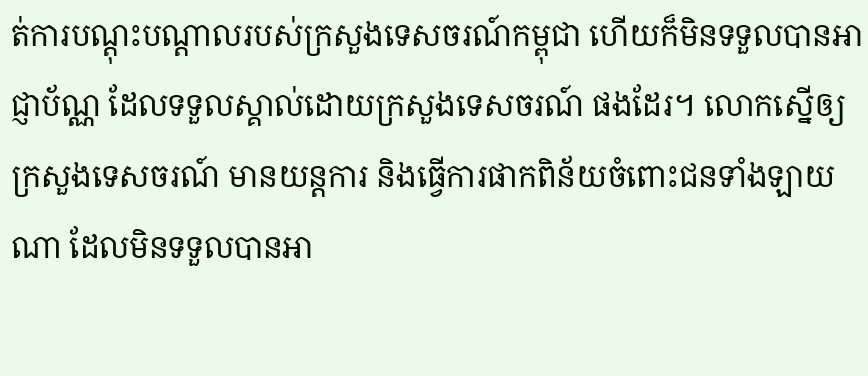ត់ការបណ្តុះបណ្តាលរបស់ក្រសួងទេសចរណ៍កម្ពុជា ហើយក៏មិនទទួលបានអាជ្ញាប័ណ្ណ ដែលទទួលស្គាល់ដោយក្រសួងទេសចរណ៍ ផងដែរ។ លោកស្នើឲ្យក្រសួងទេសចរណ៍ មានយន្តការ និងធ្វើការផាកពិន័យចំពោះជនទាំងឡាយណា ដែលមិនទទួលបានអា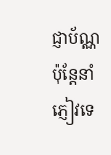ជ្ញាប័ណ្ណ ប៉ុន្តែនាំភ្ញៀវទេ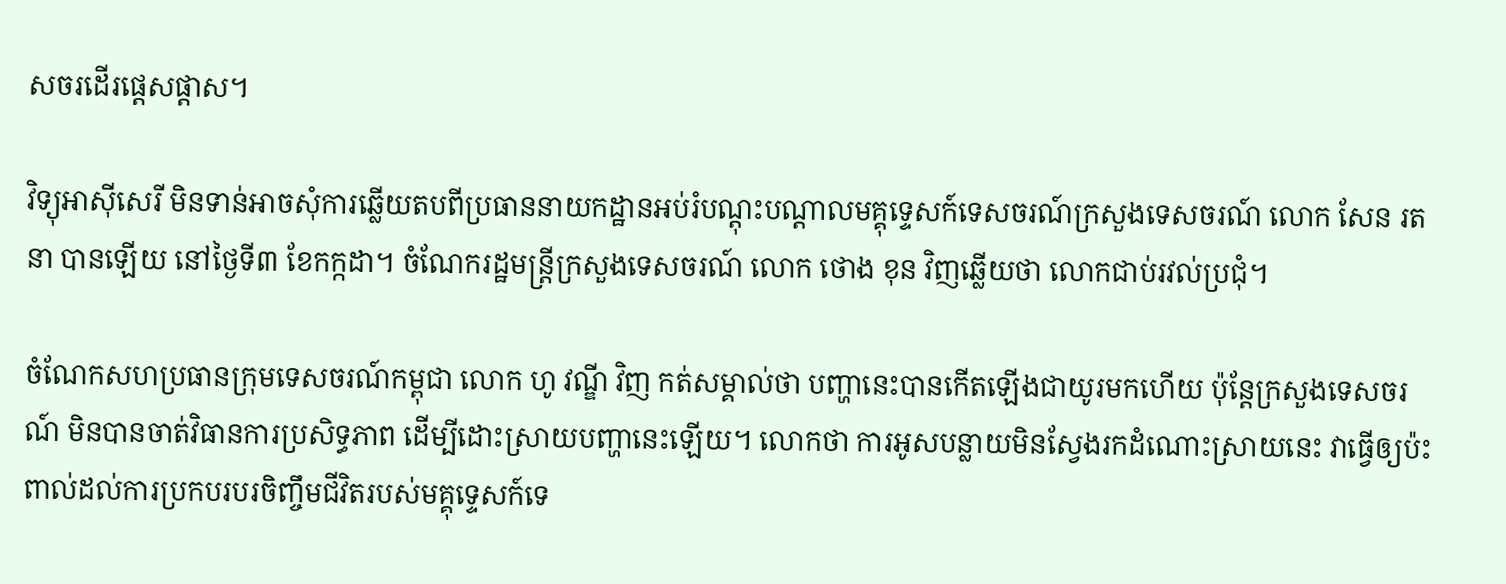សចរដើរផ្ដេសផ្ដាស។

វិទ្យុអាស៊ីសេរី មិនទាន់អាចសុំការឆ្លើយតបពីប្រធាននាយកដ្ឋានអប់រំបណ្តុះបណ្តាលមគ្គុទ្ទេសក៍ទេសចរណ៍ក្រសួងទេសចរណ៍ លោក សែន រតនា បានឡើយ នៅថ្ងៃទី៣ ខែកក្កដា។ ចំណែករដ្ឋមន្ត្រីក្រសួងទេសចរណ៍ លោក ថោង ខុន វិញឆ្លើយថា លោកជាប់រវល់ប្រជុំ។

ចំណែកសហប្រធានក្រុមទេសចរណ៍កម្ពុជា លោក ហូ វណ្ឌី វិញ កត់សម្គាល់ថា បញ្ហានេះបានកើតឡើងជាយូរមកហើយ ប៉ុន្តែក្រសួងទេសចរណ៍ មិនបានចាត់វិធានការប្រសិទ្ធភាព ដើម្បីដោះស្រាយបញ្ហានេះឡើយ។ លោកថា ការអូសបន្លាយមិនស្វែងរកដំណោះស្រាយនេះ វាធ្វើឲ្យប៉ះពាល់ដល់ការប្រកបរបរចិញ្ចឹមជីវិតរបស់មគ្គុទ្ទេសក៍ទេ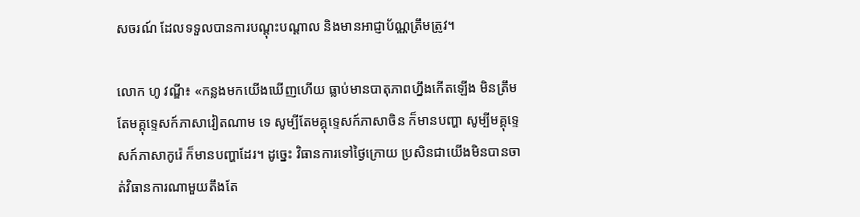សចរណ៍ ដែលទទួលបានការបណ្តុះបណ្តាល និងមានអាជ្ញាប័ណ្ណត្រឹមត្រូវ។

លោក ហូ វណ្ឌី៖ «កន្លងមកយើងឃើញហើយ ធ្លាប់មានបាតុភាពហ្នឹងកើតឡើង មិនត្រឹមតែមគ្គុទ្ទេសក៍ភាសាវៀតណាម ទេ សូម្បីតែមគ្គុទ្ទេសក៍ភាសាចិន ក៏មានបញ្ហា សូម្បីមគ្គុទ្ទេសក៍ភាសាកូរ៉េ ក៏មានបញ្ហាដែរ។ ដូច្នេះ វិធានការទៅថ្ងៃក្រោយ ប្រសិនជាយើងមិនបានចាត់វិធានការណាមួយតឹងតែ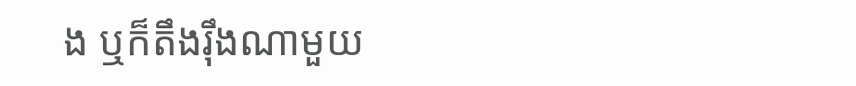ង ឬក៏តឹងរ៉ឹងណាមួយ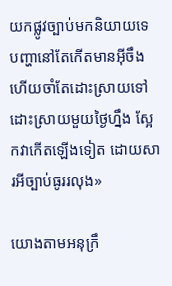យកផ្លូវច្បាប់មកនិយាយទេ បញ្ហានៅតែកើតមានអ៊ីចឹង ហើយចាំតែដោះស្រាយទៅ ដោះស្រាយមួយថ្ងៃហ្នឹង ស្អែកវាកើតឡើងទៀត ដោយសារអីច្បាប់ធូររលុង»

យោងតាមអនុក្រឹ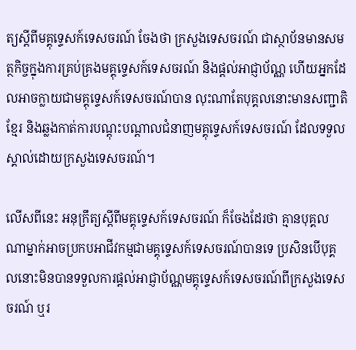ត្យស្ដីពីមគ្គុទ្ទេសក៍ទេសចរណ៍ ចែងថា ក្រសួងទេសចរណ៍ ជាស្ថាប័នមានសមត្ថកិច្ចក្នុងការគ្រប់គ្រងមគ្គុទ្ទេសក៍ទេសចរណ៍ និងផ្តល់អាជ្ញាប័ណ្ណ ហើយអ្នកដែលអាចក្លាយជាមគ្គុទ្ទេសក៍ទេសចរណ៍បាន លុះណាតែបុគ្គលនោះមានសញ្ជាតិខ្មែរ និងឆ្លងកាត់ការបណ្តុះបណ្តាលជំនាញមគ្គុទ្ទេសក៍ទេសចរណ៍ ដែលទទួលស្គាល់ដោយក្រសួងទេសចរណ៍។

លើសពីនេះ អនុក្រឹត្យស្ដីពីមគ្គុទ្ទេសក៍ទេសចរណ៍ ក៏ចែងដែរថា គ្មានបុគ្គលណាម្នាក់អាចប្រកបអាជីវកម្មជាមគ្គុទ្ទេសក៍ទេសចរណ៍បានទេ ប្រសិនបើបុគ្គលនោះមិនបានទទួលការផ្តល់អាជ្ញាប័ណ្ណមគ្គុទ្ទេសក៍ទេសចរណ៍ពីក្រសួងទេសចរណ៍ ឬរ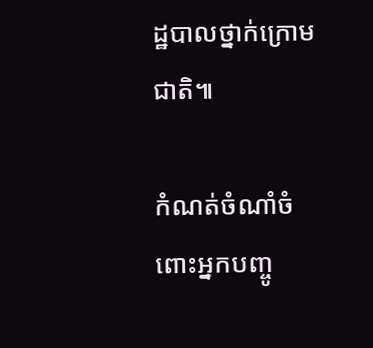ដ្ឋបាលថ្នាក់ក្រោមជាតិ៕

កំណត់ចំណាំចំពោះអ្នកបញ្ចូ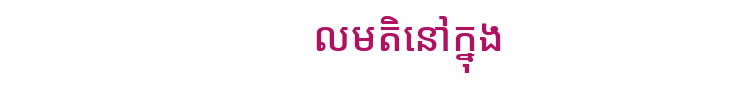លមតិនៅក្នុង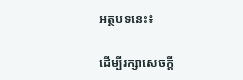អត្ថបទនេះ៖

ដើម្បីរក្សាសេចក្ដី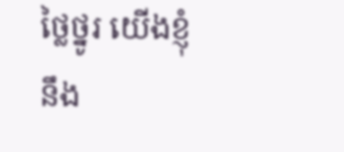ថ្លៃថ្នូរ យើងខ្ញុំនឹង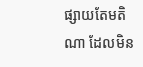ផ្សាយតែមតិណា ដែលមិន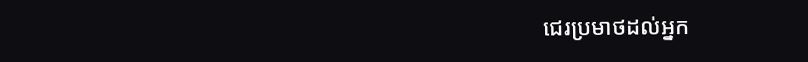ជេរប្រមាថដល់អ្នក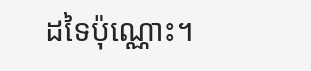ដទៃប៉ុណ្ណោះ។